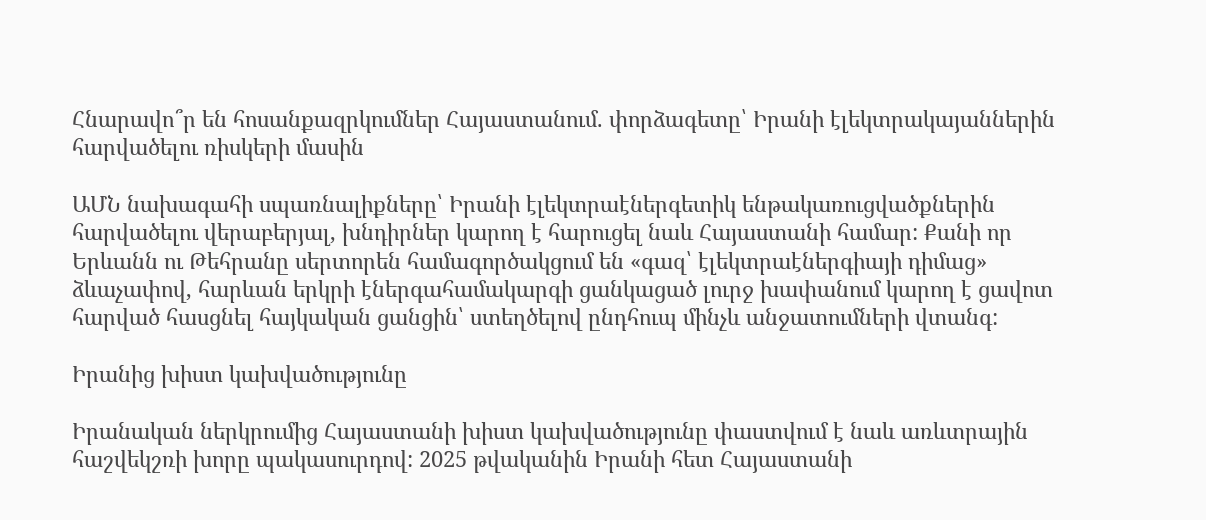Հնարավո՞ր են հոսանքազրկումներ Հայաստանում. փորձագետը՝ Իրանի էլեկտրակայաններին հարվածելու ռիսկերի մասին

ԱՄՆ նախագահի սպառնալիքները՝ Իրանի էլեկտրաէներգետիկ ենթակառուցվածքներին հարվածելու վերաբերյալ, խնդիրներ կարող է հարուցել նաև Հայաստանի համար: Քանի որ Երևանն ու Թեհրանը սերտորեն համագործակցում են «գազ՝ էլեկտրաէներգիայի դիմաց» ձևաչափով, հարևան երկրի էներգահամակարգի ցանկացած լուրջ խափանում կարող է ցավոտ հարված հասցնել հայկական ցանցին՝ ստեղծելով ընդհուպ մինչև անջատումների վտանգ:

Իրանից խիստ կախվածությունը

Իրանական ներկրումից Հայաստանի խիստ կախվածությունը փաստվում է նաև առևտրային հաշվեկշռի խորը պակասուրդով: 2025 թվականին Իրանի հետ Հայաստանի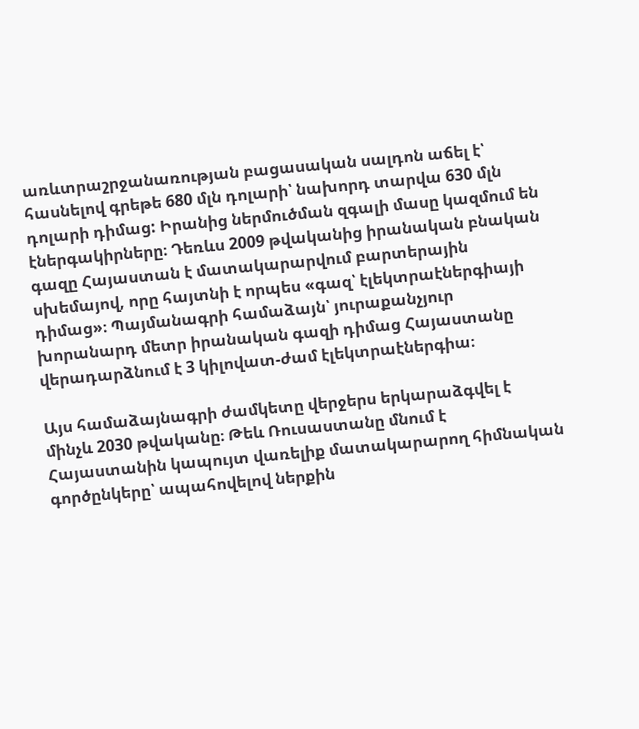առևտրաշրջանառության բացասական սալդոն աճել է՝ հասնելով գրեթե 680 մլն դոլարի՝ նախորդ տարվա 630 մլն դոլարի դիմաց: Իրանից ներմուծման զգալի մասը կազմում են էներգակիրները։ Դեռևս 2009 թվականից իրանական բնական գազը Հայաստան է մատակարարվում բարտերային սխեմայով, որը հայտնի է որպես «գազ՝ էլեկտրաէներգիայի դիմաց»։ Պայմանագրի համաձայն՝ յուրաքանչյուր խորանարդ մետր իրանական գազի դիմաց Հայաստանը վերադարձնում է 3 կիլովատ-ժամ էլեկտրաէներգիա։

Այս համաձայնագրի ժամկետը վերջերս երկարաձգվել է մինչև 2030 թվականը։ Թեև Ռուսաստանը մնում է Հայաստանին կապույտ վառելիք մատակարարող հիմնական գործընկերը՝ ապահովելով ներքին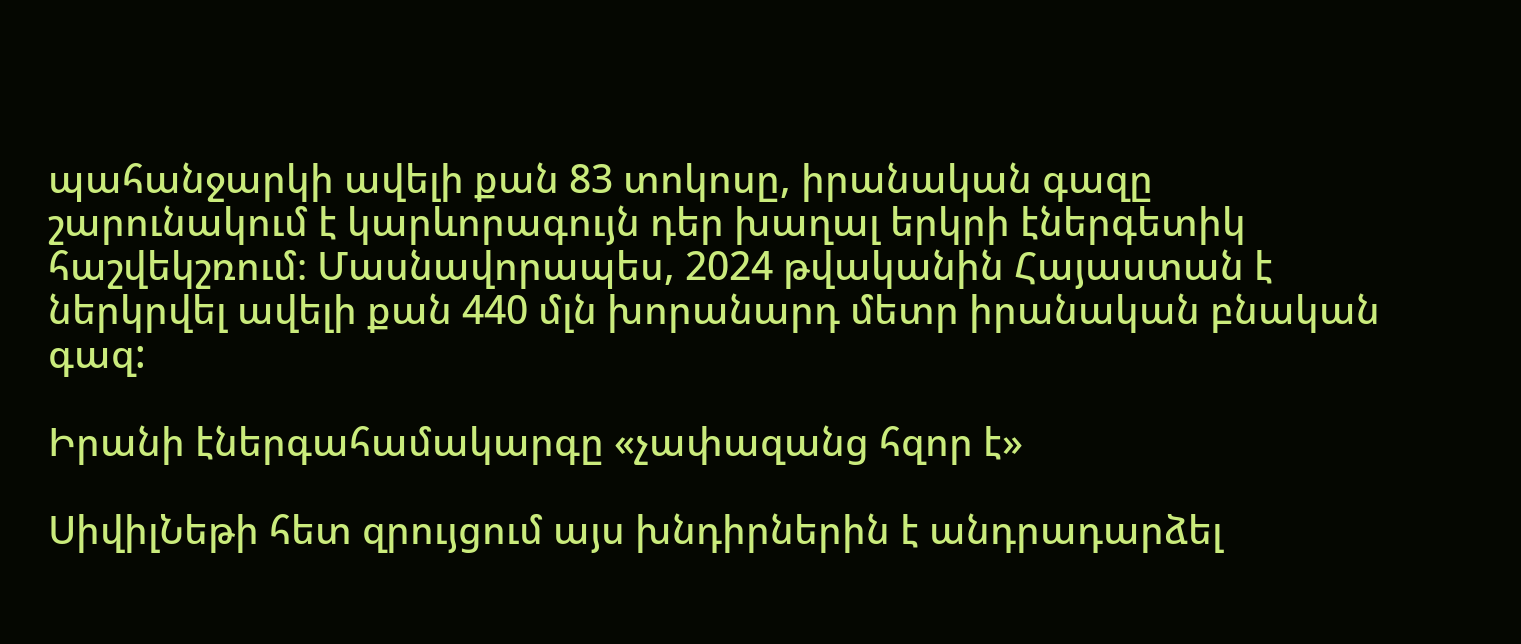պահանջարկի ավելի քան 83 տոկոսը, իրանական գազը շարունակում է կարևորագույն դեր խաղալ երկրի էներգետիկ հաշվեկշռում։ Մասնավորապես, 2024 թվականին Հայաստան է ներկրվել ավելի քան 440 մլն խորանարդ մետր իրանական բնական գազ:

Իրանի էներգահամակարգը «չափազանց հզոր է»

ՍիվիլՆեթի հետ զրույցում այս խնդիրներին է անդրադարձել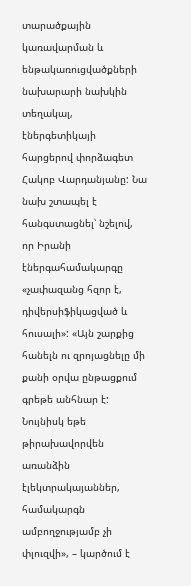տարածքային կառավարման և ենթակառուցվածքների նախարարի նախկին տեղակալ, էներգետիկայի հարցերով փորձագետ Հակոբ Վարդանյանը: Նա նախ շտապել է հանգստացնել՝ նշելով, որ Իրանի էներգահամակարգը «չափազանց հզոր է, դիվերսիֆիկացված և հուսալի»: «Այն շարքից հանելն ու զրոյացնելը մի քանի օրվա ընթացքում գրեթե անհնար է: Նույնիսկ եթե թիրախավորվեն առանձին էլեկտրակայաններ, համակարգն ամբողջությամբ չի փլուզվի», – կարծում է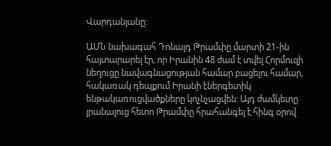Վարդանյանը:

ԱՄՆ նախագահ Դոնալդ Թրամփը մարտի 21-ին հայտարարել էր, որ Իրանին 48 ժամ է տվել Հորմուզի նեղուցը նավագնացության համար բացելու համար, հակառակ դեպքում Իրանի էներգետիկ ենթակառուցվածքները կոչնչացվեն: Այդ ժամկետը լրանալուց հետո Թրամփը հրահանգել է հինգ օրով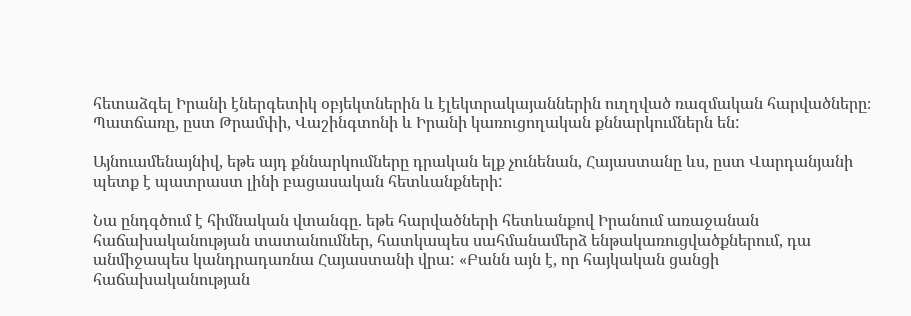հետաձգել Իրանի էներգետիկ օբյեկտներին և էլեկտրակայաններին ուղղված ռազմական հարվածները։ Պատճառը, ըստ Թրամփի, Վաշինգտոնի և Իրանի կառուցողական քննարկումներն են:

Այնուամենայնիվ, եթե այդ քննարկումները դրական ելք չունենան, Հայաստանը ևս, ըստ Վարդանյանի պետք է պատրաստ լինի բացասական հետևանքների:

Նա ընդգծում է հիմնական վտանգը. եթե հարվածների հետևանքով Իրանում առաջանան հաճախականության տատանումներ, հատկապես սահմանամերձ ենթակառուցվածքներում, դա անմիջապես կանդրադառնա Հայաստանի վրա: «Բանն այն է, որ հայկական ցանցի հաճախականության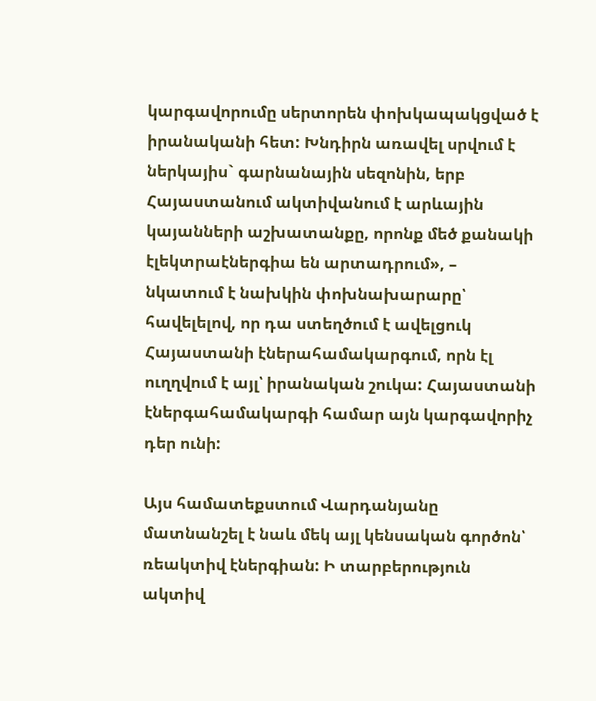կարգավորումը սերտորեն փոխկապակցված է իրանականի հետ: Խնդիրն առավել սրվում է ներկայիս` գարնանային սեզոնին, երբ Հայաստանում ակտիվանում է արևային կայանների աշխատանքը, որոնք մեծ քանակի էլեկտրաէներգիա են արտադրում», – նկատում է նախկին փոխնախարարը՝ հավելելով, որ դա ստեղծում է ավելցուկ Հայաստանի էներահամակարգում, որն էլ ուղղվում է այլ՝ իրանական շուկա: Հայաստանի էներգահամակարգի համար այն կարգավորիչ դեր ունի:

Այս համատեքստում Վարդանյանը մատնանշել է նաև մեկ այլ կենսական գործոն՝ ռեակտիվ էներգիան: Ի տարբերություն ակտիվ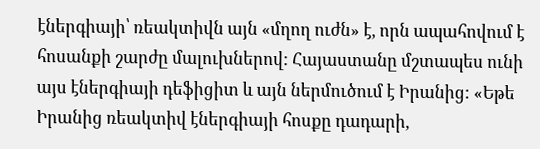էներգիայի՝ ռեակտիվն այն «մղող ուժն» է, որն ապահովում է հոսանքի շարժը մալուխներով: Հայաստանը մշտապես ունի այս էներգիայի դեֆիցիտ և այն ներմուծում է Իրանից: «Եթե Իրանից ռեակտիվ էներգիայի հոսքը դադարի,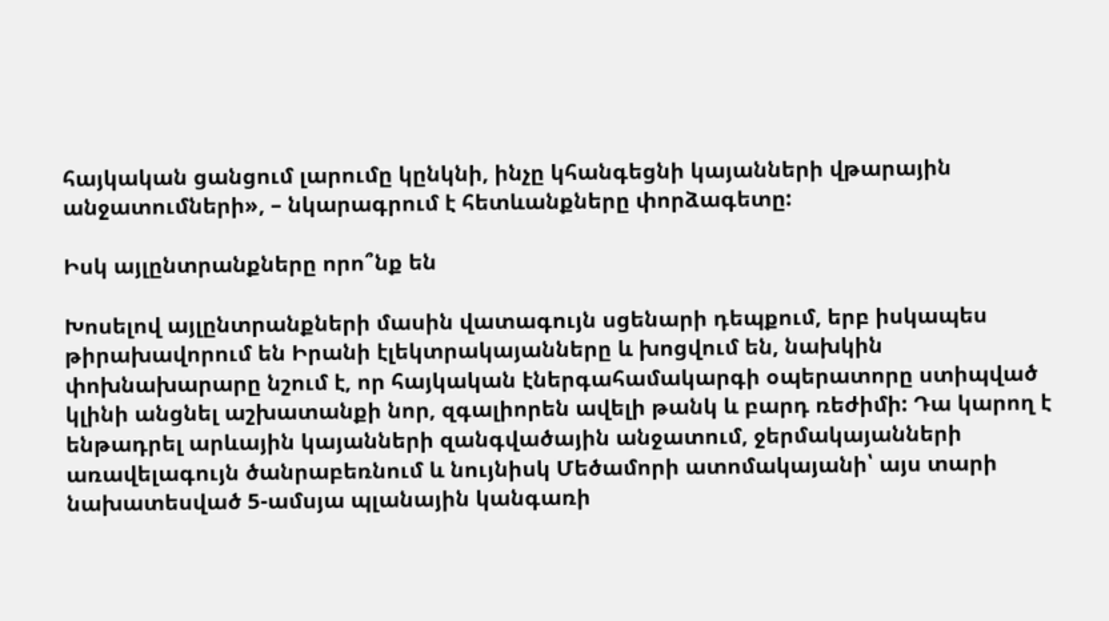հայկական ցանցում լարումը կընկնի, ինչը կհանգեցնի կայանների վթարային անջատումների», – նկարագրում է հետևանքները փորձագետը:

Իսկ այլընտրանքները որո՞նք են

Խոսելով այլընտրանքների մասին վատագույն սցենարի դեպքում, երբ իսկապես թիրախավորում են Իրանի էլեկտրակայանները և խոցվում են, նախկին փոխնախարարը նշում է, որ հայկական էներգահամակարգի օպերատորը ստիպված կլինի անցնել աշխատանքի նոր, զգալիորեն ավելի թանկ և բարդ ռեժիմի: Դա կարող է ենթադրել արևային կայանների զանգվածային անջատում, ջերմակայանների առավելագույն ծանրաբեռնում և նույնիսկ Մեծամորի ատոմակայանի՝ այս տարի նախատեսված 5-ամսյա պլանային կանգառի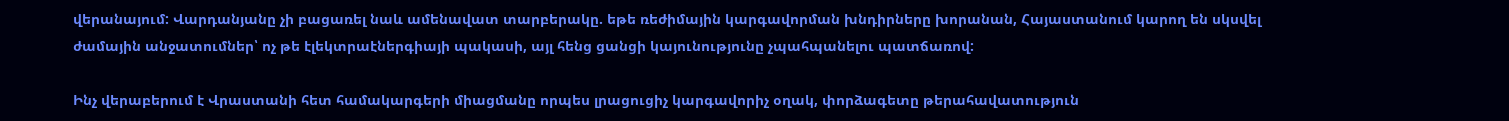վերանայում: Վարդանյանը չի բացառել նաև ամենավատ տարբերակը. եթե ռեժիմային կարգավորման խնդիրները խորանան, Հայաստանում կարող են սկսվել ժամային անջատումներ՝ ոչ թե էլեկտրաէներգիայի պակասի, այլ հենց ցանցի կայունությունը չպահպանելու պատճառով:

Ինչ վերաբերում է Վրաստանի հետ համակարգերի միացմանը որպես լրացուցիչ կարգավորիչ օղակ, փորձագետը թերահավատություն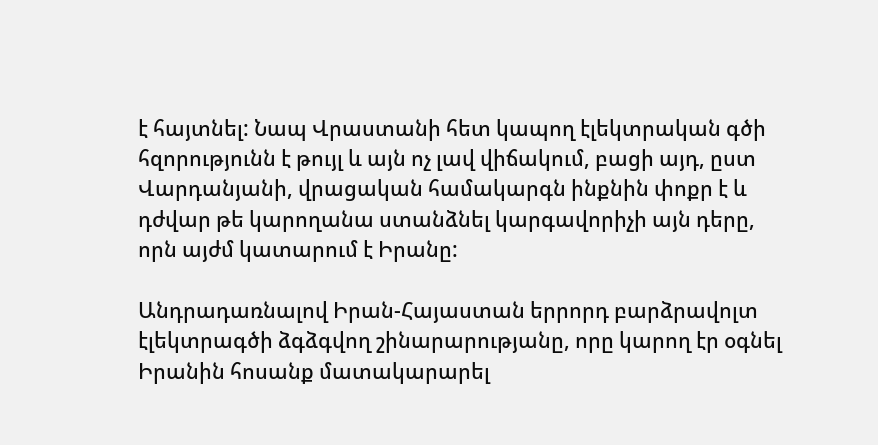է հայտնել: Նապ Վրաստանի հետ կապող էլեկտրական գծի հզորությունն է թույլ և այն ոչ լավ վիճակում, բացի այդ, ըստ Վարդանյանի, վրացական համակարգն ինքնին փոքր է և դժվար թե կարողանա ստանձնել կարգավորիչի այն դերը, որն այժմ կատարում է Իրանը:

Անդրադառնալով Իրան-Հայաստան երրորդ բարձրավոլտ էլեկտրագծի ձգձգվող շինարարությանը, որը կարող էր օգնել Իրանին հոսանք մատակարարել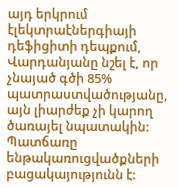այդ երկրում էլեկտրաէներգիայի դեֆիցիտի դեպքում, Վարդանյանը նշել է, որ չնայած գծի 85% պատրաստվածությանը, այն լիարժեք չի կարող ծառայել նպատակին: Պատճառը ենթակառուցվածքների բացակայությունն է: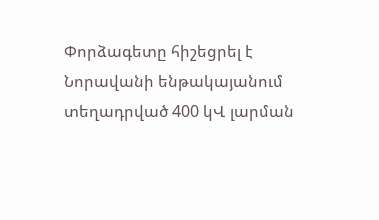Փորձագետը հիշեցրել է Նորավանի ենթակայանում տեղադրված 400 կՎ լարման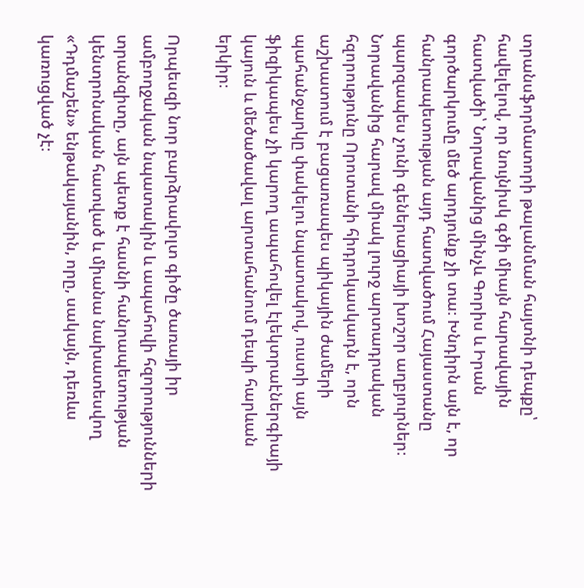տրանսֆորմատորի թալանման հայտնի դեպքը՝ հավելելով, որ նույնիսկ գծի միայն հարավային հատվածի՝ Նորավանից մինչև Գորիս և Իրան գործարկումը մեծ արդյունք չի տա։ Խնդիրն այն է, որ հանրապետության այդ հատվածում Հայաստանը պարզապես չունի գեներացիայի խոշոր աղբյուրներ։ Նորավանից հարավ միակ լուրջ արտադրական հզորությունը Որոտանի հիդրոկասկադն է, որն աշխատում է բացառապես պիկային ժամերի պահանջարկը փակելու նպատակով, ուստի այն ֆիզիկապես չի կարող ապահովել էլեկտրաէներգիայի կայուն և մեծածավալ արտահանում դեպի հարևան երկիր։

Որպեսզի նոր բարձրավոլտ գիծը ծառայի իր ամբողջական նպատակին և ապահովի հզորությունների տրանզիտը, այն պետք է հասնի հանրապետության կենտրոնական հատված և միանա նախատեսվող «Դդմաշեն» ենթակայանին, որը, սակայն, դեռևս կառուցված չէ։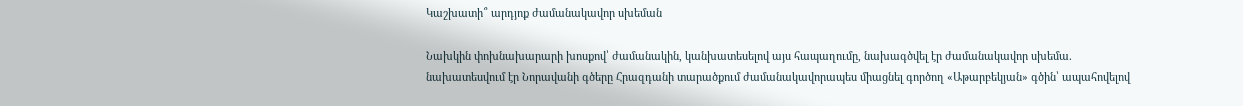Կաշխատի՞ արդյոք ժամանակավոր սխեման

Նախկին փոխնախարարի խոսքով՝ ժամանակին, կանխատեսելով այս հապաղումը, նախագծվել էր ժամանակավոր սխեմա. նախատեսվում էր Նորավանի գծերը Հրազդանի տարածքում ժամանակավորապես միացնել գործող «Աթարբեկյան» գծին՝ ապահովելով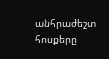անհրաժեշտ հոսքերը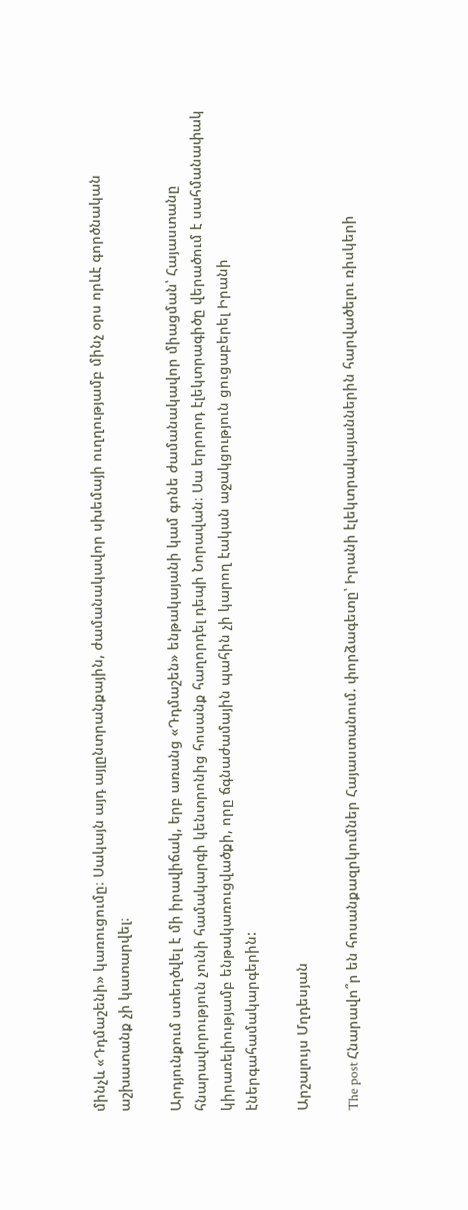մինչև «Դդմաշենի» կառուցումը։ Սակայն այդ այլընտրանքային, ժամանակավոր սխեմայի ուղղությամբ մինչ օրս որևէ գործնական աշխատանք չի կատարվել։

Արդյունքում ստեղծվել է մի իրավիճակ, երբ առանց «Դդմաշեն» ենթակայանի կամ գոնե ժամանակավոր միացման՝ Հայաստանը հնարավորություն չունի համակարգի կենտրոնից հոսանք հաղորդել դեպի Նորավան։ Սա երրորդ էլեկտրագիծը վերածում է սահմանափակ կիրառելիությամբ ենթակառուցվածքի, որը ճգնաժամային պահին չի կարող էական աջակցություն ցուցաբերել Իրանի էներգահամակարգերին:

Արշալույս Մղդեսյան

The post Հնարավո՞ր են հոսանքազրկումներ Հայաստանում. փորձագետը՝ Իրանի էլեկտրակայաններին հարվածելու ռիսկերի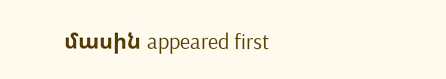մասին appeared first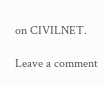on CIVILNET.

Leave a comment